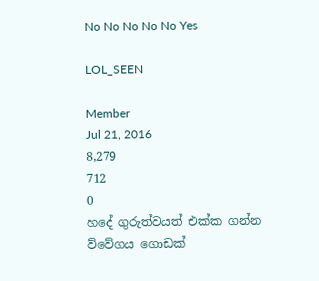No No No No No Yes

LOL_SEEN

Member
Jul 21, 2016
8,279
712
0
හදේ ගුරුත්වයත් එක්ක ගන්න ව්වේගය ගොඩක්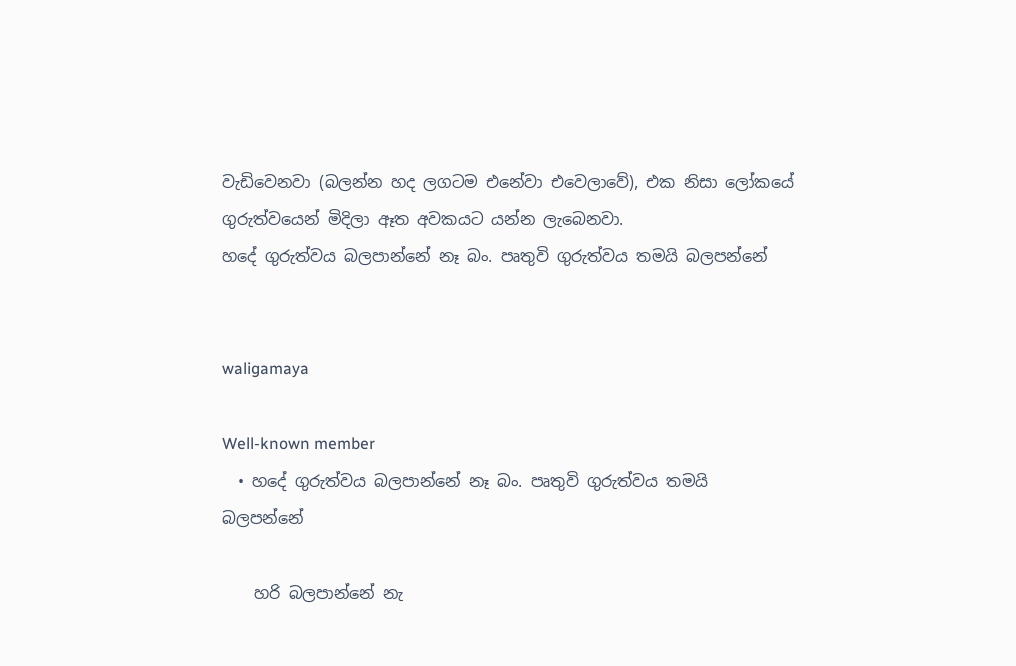වැඩිවෙනවා (බලන්න හද ලගටම එනේවා එවෙලාවේ), එක නිසා ලෝකයේ ගුරුත්වයෙන් මිදිලා ඈත අවකයට යන්න ලැබෙනවා.
හදේ ගුරුත්වය බලපාන්නේ නෑ බං. පෘතුවි ගුරුත්වය තමයි බලපන්නේ


waligamaya

Well-known member
  • හදේ ගුරුත්වය බලපාන්නේ නෑ බං. පෘතුවි ගුරුත්වය තමයි බලපන්නේ

    හරි බලපාන්නේ නැ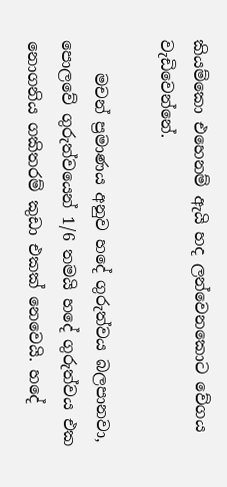කියම්කො එහෙනම් ඇයි හද ලන්වෙනකොට වේගය වැඩිවෙන්නේ.

    මචන් ප්‍රමාණය අනුව හදේ ගුරුත්වය බලපානවා, පොලවේ ගුරුත්වයෙන් 1/6 තමයි හදේ ගුරුත්වය එක නොගනිය ගකිතරම් කුඩා එකක් නෙවෙයි. හදේ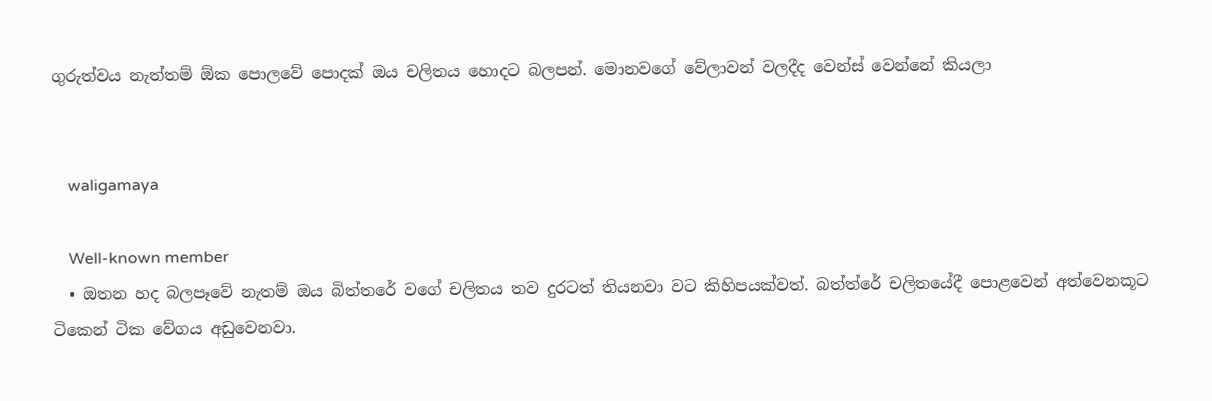ගුරුත්වය නැත්තම් ඕක පොලවේ පොදක් ඔය චලිතය හොදට බලපන්. මොනවගේ වේලාවන් වලදීද වෙන්ස් වෙන්නේ කියලා


    waligamaya

    Well-known member
  • ඔතන හද බලපෑවේ නැතම් ඔය බිත්තරේ වගේ චලිතය තව දුරටත් තියනවා වට කිහිපයක්වත්. බත්ත්රේ චලිතයේදී පොළවෙන් අත්වෙනකූට ටිකෙන් ටික වේගය අඩුවෙනවා.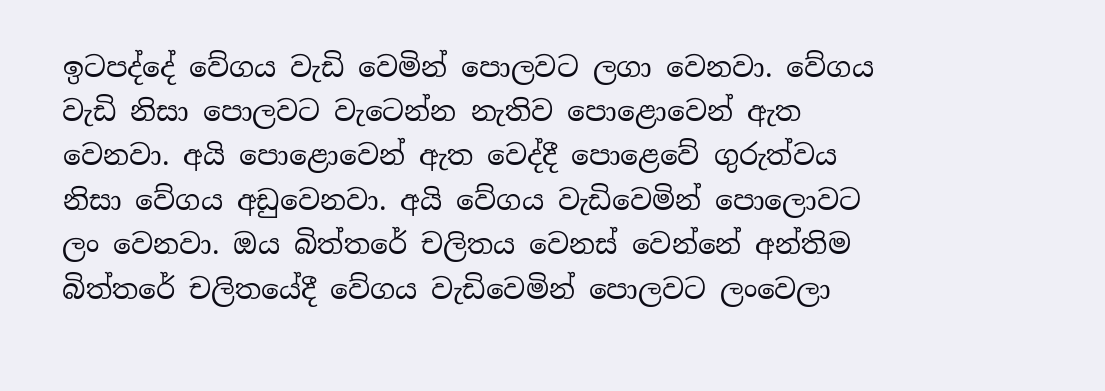ඉටපද්දේ වේගය වැඩි වෙමින් පොලවට ලගා වෙනවා. වේගය වැඩි නිසා පොලවට වැටෙන්න නැතිව පොළොවෙන් ඇත වෙනවා. අයි පොළොවෙන් ඇත වෙද්දී පොළෙවේ ගුරුත්වය නිසා වේගය අඩුවෙනවා. අයි වේගය වැඩිවෙමින් පොලොවට ලං වෙනවා. ඔය බිත්තරේ චලිතය වෙනස් වෙන්නේ අන්තිම බිත්තරේ චලිතයේදී වේගය වැඩිවෙමින් පොලවට ලංවෙලා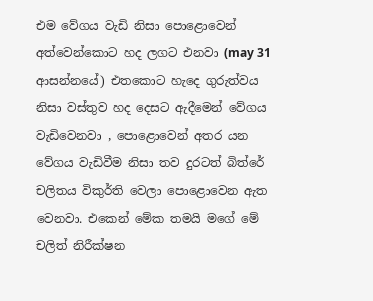එම වේගය වැඩි නිසා පොළොවෙන් අත්වෙන්කොට හද ලගට එනවා (may 31 ආසන්නයේ) එතකොට හැදෙ ගුරුත්වය නිසා වස්තුව හද දෙසට ඇදීමෙන් වේගය වැඩිවෙනවා , පොළොවෙන් අතර යන වේගය වැඩිවීම නිසා තව දුරටත් බිත්රේ චලිතය විකුර්ති වෙලා පොළොවෙන ඇත වෙනවා. එකෙන් මේක තමයි මගේ මේ චලිත් නිරීක්ෂන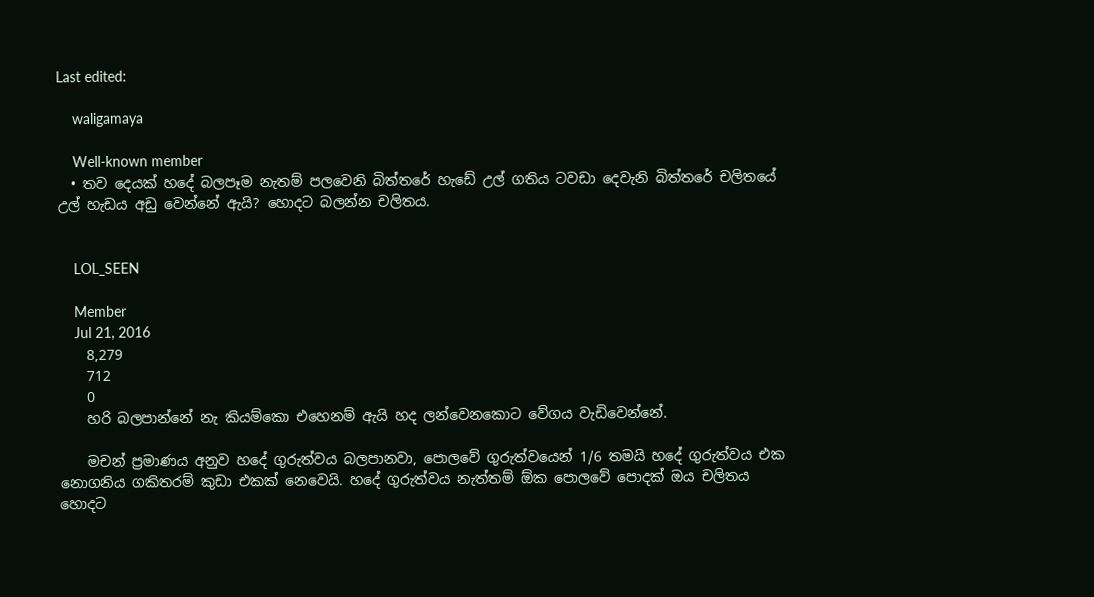Last edited:

    waligamaya

    Well-known member
  • තව දෙයක් හදේ බලපෑම නැතම් පලවෙනි බිත්තරේ හැඩේ උල් ගතිය ටවඩා දෙවැනි බිත්තරේ චලිතයේ උල් හැඩය අඩු වෙන්නේ ඇයි? හොදට බලන්න චලිතය.


    LOL_SEEN

    Member
    Jul 21, 2016
    8,279
    712
    0
    හරි බලපාන්නේ නැ කියම්කො එහෙනම් ඇයි හද ලන්වෙනකොට වේගය වැඩිවෙන්නේ.

    මචන් ප්‍රමාණය අනුව හදේ ගුරුත්වය බලපානවා, පොලවේ ගුරුත්වයෙන් 1/6 තමයි හදේ ගුරුත්වය එක නොගනිය ගකිතරම් කුඩා එකක් නෙවෙයි. හදේ ගුරුත්වය නැත්තම් ඕක පොලවේ පොදක් ඔය චලිතය හොදට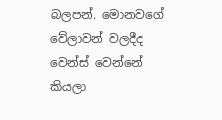බලපන්. මොනවගේ වේලාවන් වලදීද වෙන්ස් වෙන්නේ කියලා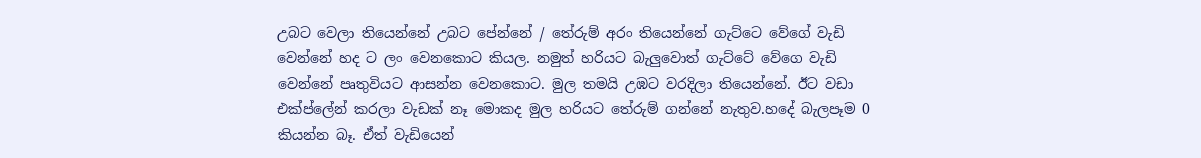උබට වෙලා තියෙන්නේ උබට පේන්නේ / තේරුම් අරං තියෙන්නේ ගැට්ටෙ වේගේ වැඩි වෙන්නේ හද ට ලං වෙනකොට කියල. නමුත් හරියට බැලුවොත් ගැට්ටේ වේගෙ වැඩි වෙන්නේ පෘතුවියට ආසන්න වෙනකොට. මුල තමයි උඹට වරදිලා තියෙන්නේ. ඊට වඩා එක්ප්ලේන් කරලා වැඩක් නෑ මොකද මුල හරියට තේරුම් ගන්නේ නැතුව.හදේ බැලපෑම 0 කියන්න බෑ. ඒත් වැඩියෙන්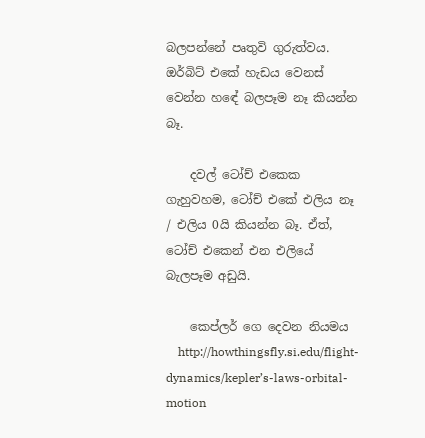බලපන්නේ පෘතුවි ගුරුත්වය. ඔර්බිට් එකේ හැඩය වෙනස් වෙන්න හඳේ බලපෑම නෑ කියන්න බෑ.

    දවල් ටෝච් එකෙක ගැහුවහම, ටෝච් එකේ එලිය නෑ / එලිය 0යි කියන්න බෑ. ඒත්, ටෝච් එකෙන් එන එලියේ බැලපෑම අඩුයි.

    කෙප්ලර් ගෙ දෙවන නියමය
    http://howthingsfly.si.edu/flight-dynamics/kepler’s-laws-orbital-motion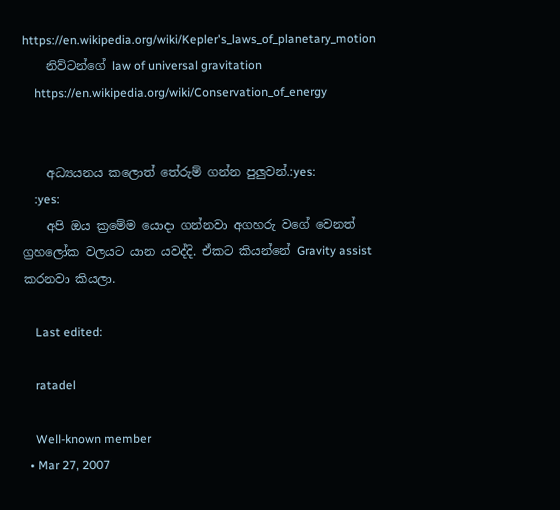https://en.wikipedia.org/wiki/Kepler's_laws_of_planetary_motion
    නිව්ටන්ගේ law of universal gravitation
    https://en.wikipedia.org/wiki/Conservation_of_energy


    අධ්‍යයනය කලොත් තේරුම් ගන්න පුලුවන්.:yes:
    :yes:
    අපි ඔය ක්‍රමේම යොදා ගන්නවා අගහරු වගේ වෙනත් ග්‍රහලෝක වලයට යාන යවද්දි. ඒකට කියන්නේ Gravity assist කරනවා කියලා.

    Last edited:

    ratadel

    Well-known member
  • Mar 27, 2007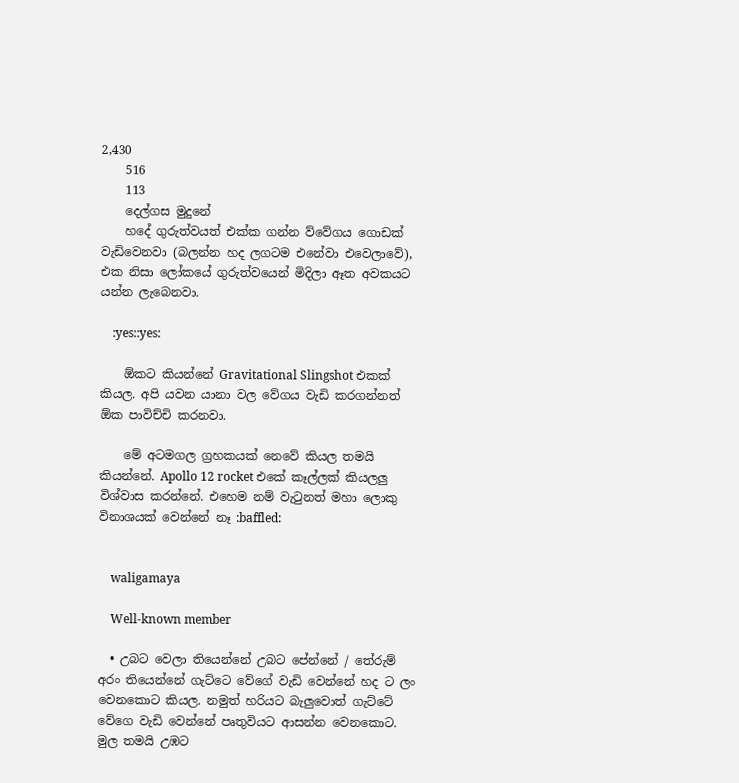2,430
    516
    113
    දෙල්ගස මුදුනේ
    හදේ ගුරුත්වයත් එක්ක ගන්න ව්වේගය ගොඩක් වැඩිවෙනවා (බලන්න හද ලගටම එනේවා එවෙලාවේ), එක නිසා ලෝකයේ ගුරුත්වයෙන් මිදිලා ඈත අවකයට යන්න ලැබෙනවා.

    :yes::yes:

    ඕකට කියන්නේ Gravitational Slingshot එකක් කියල. අපි යවන යානා වල වේගය වැඩි කරගන්නත් ඕක පාවිච්චි කරනවා.

    මේ අටමගල ග්‍රහකයක් නෙවේ කියල තමයි කියන්නේ. Apollo 12 rocket එකේ කෑල්ලක් කියලලු විශ්වාස කරන්නේ. එහෙම නම් වැටුනත් මහා ලොකු විනාශයක් වෙන්නේ නෑ :baffled:


    waligamaya

    Well-known member

  • උබට වෙලා තියෙන්නේ උබට පේන්නේ / තේරුම් අරං තියෙන්නේ ගැට්ටෙ වේගේ වැඩි වෙන්නේ හද ට ලං වෙනකොට කියල. නමුත් හරියට බැලුවොත් ගැට්ටේ වේගෙ වැඩි වෙන්නේ පෘතුවියට ආසන්න වෙනකොට. මුල තමයි උඹට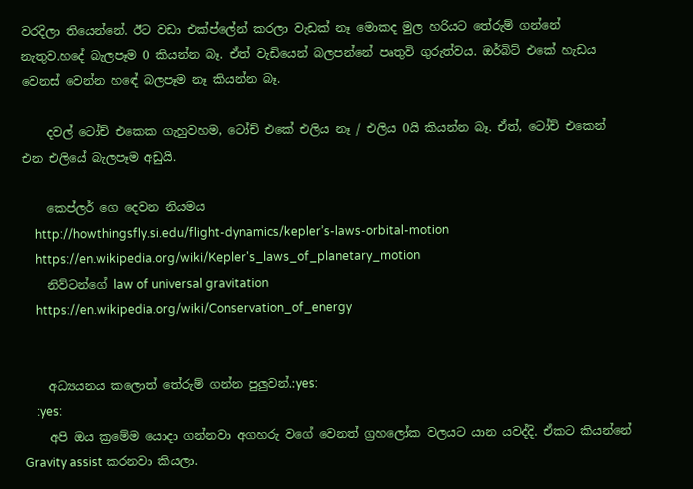වරදිලා තියෙන්නේ. ඊට වඩා එක්ප්ලේන් කරලා වැඩක් නෑ මොකද මුල හරියට තේරුම් ගන්නේ නැතුව.හදේ බැලපෑම 0 කියන්න බෑ. ඒත් වැඩියෙන් බලපන්නේ පෘතුවි ගුරුත්වය. ඔර්බිට් එකේ හැඩය වෙනස් වෙන්න හඳේ බලපෑම නෑ කියන්න බෑ.

    දවල් ටෝච් එකෙක ගැහුවහම, ටෝච් එකේ එලිය නෑ / එලිය 0යි කියන්න බෑ. ඒත්, ටෝච් එකෙන් එන එලියේ බැලපෑම අඩුයි.

    කෙප්ලර් ගෙ දෙවන නියමය
    http://howthingsfly.si.edu/flight-dynamics/kepler’s-laws-orbital-motion
    https://en.wikipedia.org/wiki/Kepler's_laws_of_planetary_motion
    නිව්ටන්ගේ law of universal gravitation
    https://en.wikipedia.org/wiki/Conservation_of_energy


    අධ්‍යයනය කලොත් තේරුම් ගන්න පුලුවන්.:yes:
    :yes:
    අපි ඔය ක්‍රමේම යොදා ගන්නවා අගහරු වගේ වෙනත් ග්‍රහලෝක වලයට යාන යවද්දි. ඒකට කියන්නේ Gravity assist කරනවා කියලා.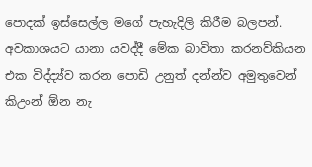පොදක් ඉස්සෙල්ල මගේ පැහැදිලි කිරීම බලපන්. අවකාශයට යානා යවද්දී මේක බාවිතා කරනව්කියන එක විද්ද්‍ය්ව කරන පොඩි උනුත් දන්න්ව අමුතුවෙන් කිඋංන් ඕන නැ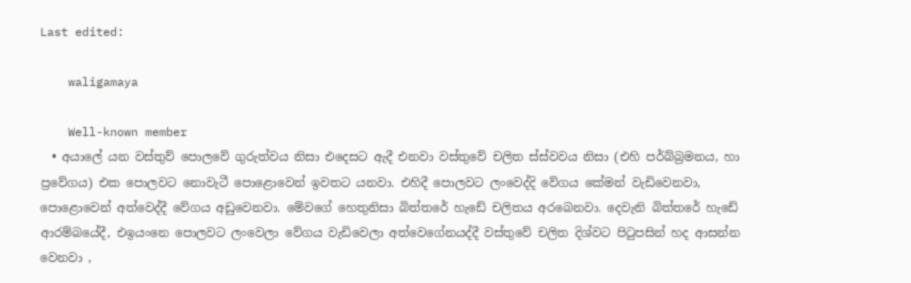Last edited:

    waligamaya

    Well-known member
  • අයාලේ යන වස්තුව් පොලවේ ගුරුත්වය නිසා එදෙසට ඇදී එනවා වස්තුවේ චලිත ස්ස්වවය නිසා (එහි පර්බ්බ්‍රමනය, හා ප්‍රවේගය) එක පොලවට නොවැටී පොළොවෙන් ඉවතට යනවා. එහිදී පොලවට ලංවෙද්දි වේගය කේමන් වැඩිවෙනවා, පොළොවෙන් අත්වෙද්දී වේගය අඩුවෙනවා. මේවගේ හෙතුනිසා බිත්තරේ හැඩේ චලිතය අරබෙනවා. දෙවැනි බිත්තරේ හැඩේ ආරම්බයේදී, එඉයංනෙ පොලවට ලංවෙලා වේගය වැඩිවෙලා අත්වෙගේනයද්දී වස්තුවේ චලිත දිශ්වට පිටුපසින් හද ආසන්න වෙනවා ,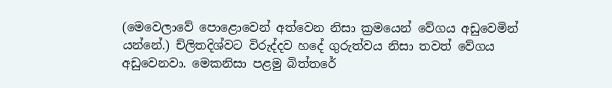(මෙවෙලාවේ පොළොවෙන් අත්වෙන නිසා ක්‍රමයෙන් වේගය අඩුවෙමින් යන්නේ.) ච්ලිතදිශ්වට විරුද්දව හදේ ගුරුත්වය නිසා තවත් වේගය අඩුවෙනවා. මෙකනිසා පළමු බිත්තරේ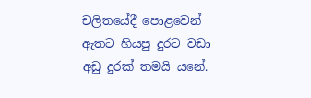චලිතයේදී පොළවෙන් ඇතට හියපු දුරට වඩා අඩු දුරක් තමයි යනේ.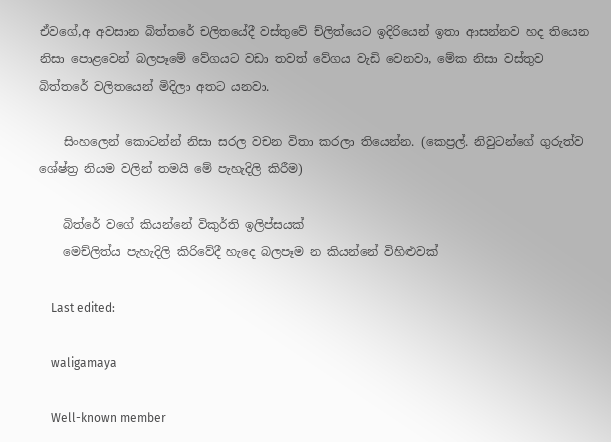ඒවගේ,අ අවසාන බිත්තරේ චලිතයේදී වස්තුවේ ච්ලිත්යෙට ඉදිරියෙන් ඉතා ආසන්නව හද තියෙන නිසා පොළවෙන් බලපෑමේ වේගයට වඩා තවත් වේගය වැඩි වෙනවා, මේක නිසා වස්තුව බිත්තරේ වලිතයෙන් මිදිලා අතට යනවා.

    සිංහලෙන් කොටන්න් නිසා සරල වචන විතා කරලා තියෙන්න. (කෙප්‍රල්. නිවුටන්ගේ ගුරුත්ව ශේෂ්ත්‍ර නියම වලින් තමයි මේ පැහැදිලි කිරීම)

    බිත්රේ වගේ කියන්නේ විකුර්ති ඉලිප්සයක්
    මෙච්ලිත්ය පැහැදිලි කිරිවේදී හැදෙ බලපෑම න කියන්නේ විහිළුවක්

    Last edited:

    waligamaya

    Well-known member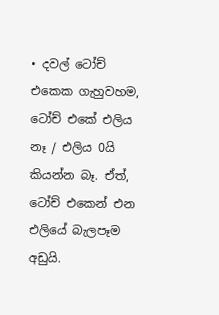• දවල් ටෝච් එකෙක ගැහුවහම, ටෝච් එකේ එලිය නෑ / එලිය 0යි කියන්න බෑ. ඒත්, ටෝච් එකෙන් එන එලියේ බැලපෑම අඩුයි.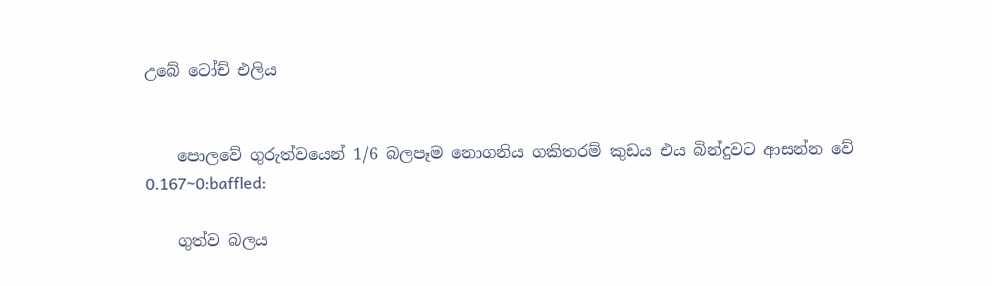උබේ ටෝච් එලිය


    පොලවේ ගුරුත්වයෙන් 1/6 බලපෑම නොගනිය ගකිතරම් කුඩය එය බින්දුවට ආසන්න වේ 0.167~0:baffled:

    ගුත්ව බලය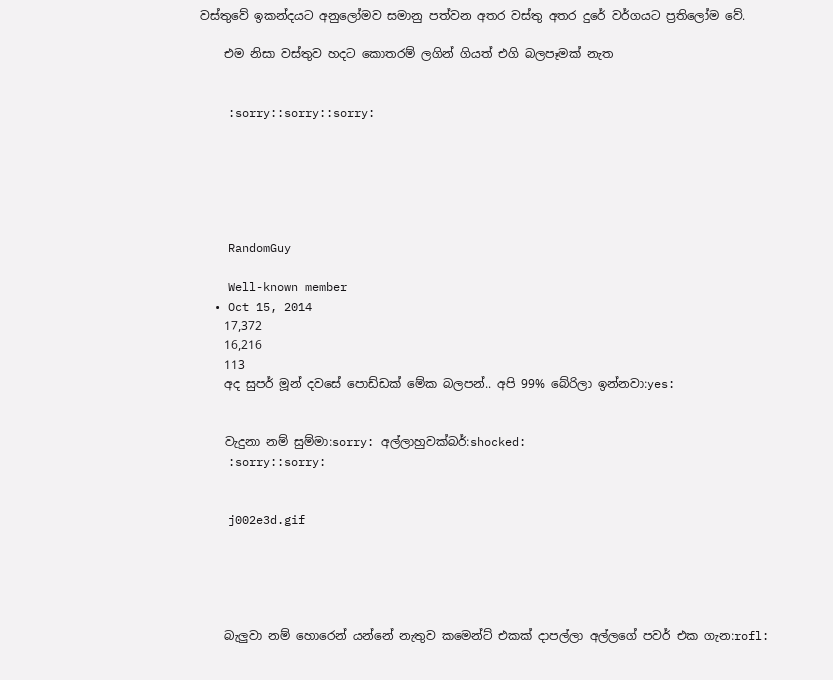වස්තුවේ ඉකන්දයට අනුලෝමව සමානු පත්වන අතර වස්තු අතර දුරේ වර්ගයට ප්‍රතිලෝම වේ.

    එම නිසා වස්තුව හදට කොතරම් ලගින් ගියත් එගි බලපෑමක් නැත


    :sorry::sorry::sorry:






    RandomGuy

    Well-known member
  • Oct 15, 2014
    17,372
    16,216
    113
    අද සුපර් මූන් දවසේ පොඩ්ඩක් මේක බලපන්.. අපි 99% බේරිලා ඉන්නවා:yes:


    වැදුනා නම් සුම්මා:sorry: අල්ලාහුවක්බර්:shocked:
    :sorry::sorry:


    j002e3d.gif





    බැලුවා නම් හොරෙන් යන්නේ නැතුව කමෙන්ට් එකක් දාපල්ලා අල්ලගේ පවර් එක ගැන:rofl: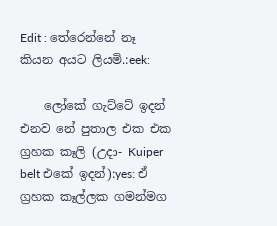Edit : තේරෙන්නේ නෑ කියන අයට ලියමි.:eek:

    ලෝකේ ගැට්ටේ ඉදන් එනව නේ පුතාල එක එක ග්‍රහක කෑලි (උදා- Kuiper belt එකේ ඉදන්):yes: ඒ ග්‍රහක කෑල්ලක ගමන්මග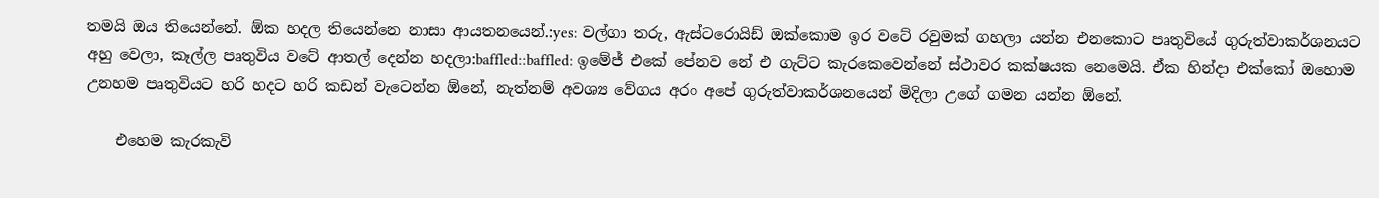තමයි ඔය තියෙන්නේ. ඕක හදල තියෙන්නෙ නාසා ආයතනයෙන්.:yes: වල්ගා තරු, ඇස්ටරොයිඩ් ඔක්කොම ඉර වටේ රවුමක් ගහලා යන්න එනකොට පෘතුවියේ ගුරුත්වාකර්ශනයට අහු වෙලා, කෑල්ල පෘතුවිය වටේ ආතල් දෙන්න හදලා:baffled::baffled: ඉමේජ් එකේ පේනව නේ එ ගැට්ට කැරකෙවෙන්නේ ස්ථාවර කක්ෂයක නෙමෙයි. ඒක හින්දා එක්කෝ ඔහොම උනහම පෘතුවියට හරි හදට හරි කඩන් වැටෙන්න ඕනේ, නැත්නම් අවශ්‍ය වේගය අරං අපේ ගුරුත්වාකර්ශනයෙන් මිදිලා උගේ ගමන යන්න ඕනේ.

    එහෙම කැරකැවි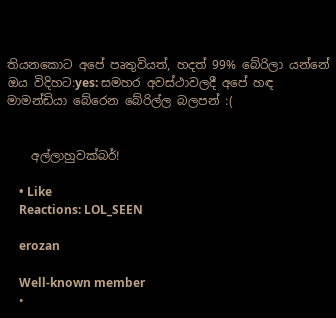තියනකොට අපේ පෘතුවියත්, හදත් 99% බේරිලා යන්නේ ඔය විදිහට:yes: සමහර අවස්ථාවලදී අපේ හඳ මාමන්ඩියා බේරෙන බේරිල්ල බලපන් :(


    අල්ලාහුවක්බර්!

    • Like
    Reactions: LOL_SEEN

    erozan

    Well-known member
  •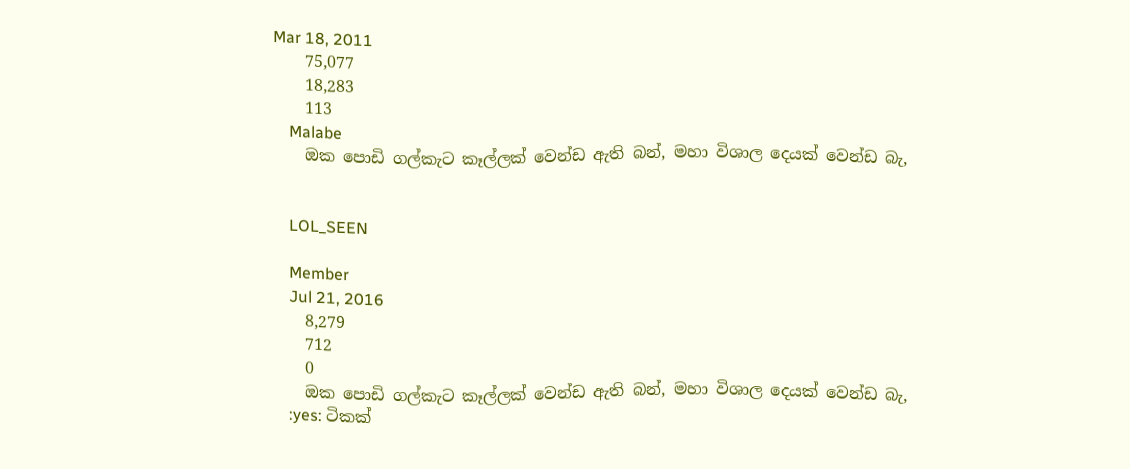Mar 18, 2011
    75,077
    18,283
    113
    Malabe
    ඔක පොඩි ගල්කැට කෑල්ලක් වෙන්ඩ ඇති බන්, මහා විශාල දෙයක් වෙන්ඩ බැ,


    LOL_SEEN

    Member
    Jul 21, 2016
    8,279
    712
    0
    ඔක පොඩි ගල්කැට කෑල්ලක් වෙන්ඩ ඇති බන්, මහා විශාල දෙයක් වෙන්ඩ බැ,
    :yes: ටිකක්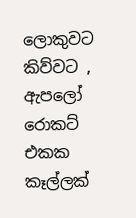ලොකුවට කිව්වට , ඇපලෝ රොකට් එකක කෑල්ලක්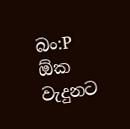බං:P ඕක වැදුනට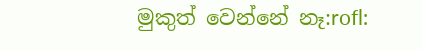මුකුත් වෙන්නේ නෑ:rofl: